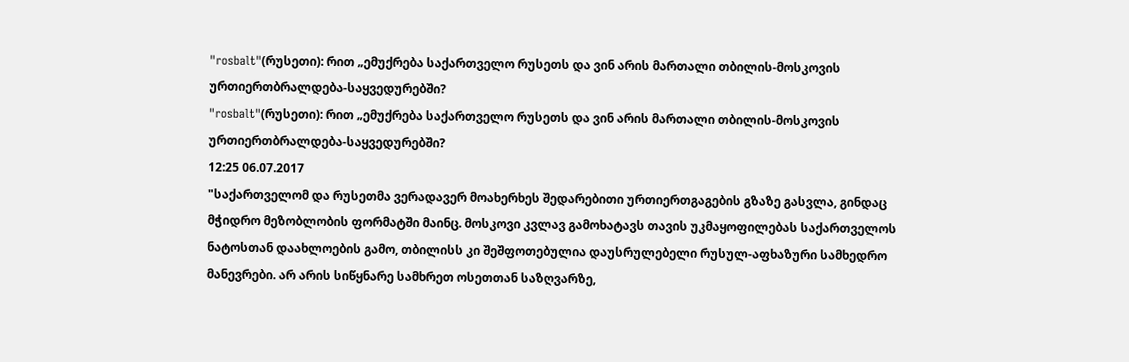"rosbalt"(რუსეთი): რით „ემუქრება საქართველო რუსეთს და ვინ არის მართალი თბილის-მოსკოვის ურთიერთბრალდება-საყვედურებში?
"rosbalt"(რუსეთი): რით „ემუქრება საქართველო რუსეთს და ვინ არის მართალი თბილის-მოსკოვის ურთიერთბრალდება-საყვედურებში?
12:25 06.07.2017
"საქართველომ და რუსეთმა ვერადავერ მოახერხეს შედარებითი ურთიერთგაგების გზაზე გასვლა, გინდაც მჭიდრო მეზობლობის ფორმატში მაინც. მოსკოვი კვლავ გამოხატავს თავის უკმაყოფილებას საქართველოს ნატოსთან დაახლოების გამო, თბილისს კი შეშფოთებულია დაუსრულებელი რუსულ-აფხაზური სამხედრო მანევრები. არ არის სიწყნარე სამხრეთ ოსეთთან საზღვარზე,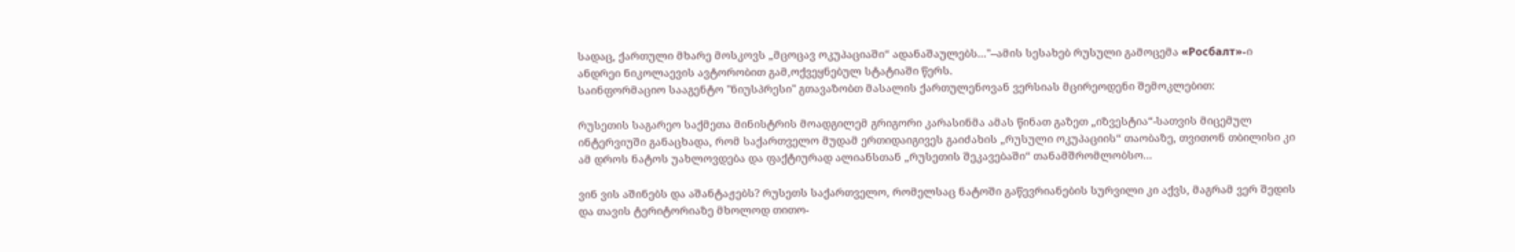სადაც, ქართული მხარე მოსკოვს „მცოცავ ოკუპაციაში“ ადანაშაულებს..."--ამის სესახებ რუსული გამოცემა «Росбалт»-ი ანდრეი ნიკოლაევის ავტორობით გამ,ოქვეყნებულ სტატიაში წერს.
საინფორმაციო სააგენტო "ნიუსპრესი" გთავაზობთ მასალის ქართულენოვან ვერსიას მცირეოდენი შემოკლებით:

რუსეთის საგარეო საქმეთა მინისტრის მოადგილემ გრიგორი კარასინმა ამას წინათ გაზეთ „იზვესტია“-სათვის მიცემულ ინტერვიუში განაცხადა, რომ საქართველო მუდამ ერთიდაიგივეს გაიძახის „რუსული ოკუპაციის“ თაობაზე, თვითონ თბილისი კი ამ დროს ნატოს უახლოვდება და ფაქტიურად ალიანსთან „რუსეთის შეკავებაში“ თანამშრომლობსო...

ვინ ვის აშინებს და აშანტაჟებს? რუსეთს საქართველო, რომელსაც ნატოში გაწევრიანების სურვილი კი აქვს, მაგრამ ვერ შედის და თავის ტერიტორიაზე მხოლოდ თითო-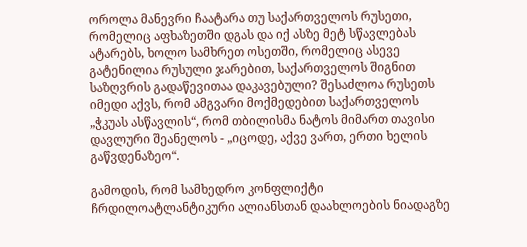ოროლა მანევრი ჩაატარა თუ საქართველოს რუსეთი, რომელიც აფხაზეთში დგას და იქ ასზე მეტ სწავლებას ატარებს, ხოლო სამხრეთ ოსეთში, რომელიც ასევე გატენილია რუსული ჯარებით, საქართველოს შიგნით საზღვრის გადაწევითაა დაკავებული? შესაძლოა რუსეთს იმედი აქვს, რომ ამგვარი მოქმედებით საქართველოს „ჭკუას ასწავლის“, რომ თბილისმა ნატოს მიმართ თავისი დავლური შეანელოს - „იცოდე, აქვე ვართ, ერთი ხელის გაწვდენაზეო“.

გამოდის, რომ სამხედრო კონფლიქტი ჩრდილოატლანტიკური ალიანსთან დაახლოების ნიადაგზე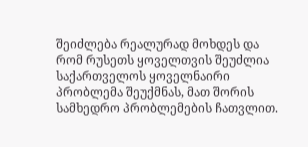შეიძლება რეალურად მოხდეს და რომ რუსეთს ყოველთვის შეუძლია საქართველოს ყოველნაირი პრობლემა შეუქმნას, მათ შორის სამხედრო პრობლემების ჩათვლით.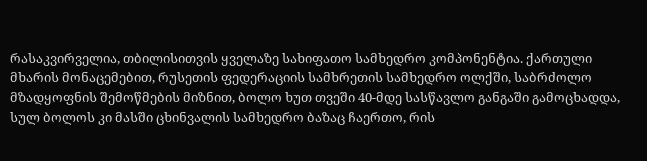რასაკვირველია, თბილისითვის ყველაზე სახიფათო სამხედრო კომპონენტია. ქართული მხარის მონაცემებით, რუსეთის ფედერაციის სამხრეთის სამხედრო ოლქში, საბრძოლო მზადყოფნის შემოწმების მიზნით, ბოლო ხუთ თვეში 40-მდე სასწავლო განგაში გამოცხადდა, სულ ბოლოს კი მასში ცხინვალის სამხედრო ბაზაც ჩაერთო, რის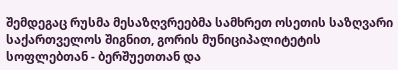შემდეგაც რუსმა მესაზღვრეებმა სამხრეთ ოსეთის საზღვარი საქართველოს შიგნით, გორის მუნიციპალიტეტის სოფლებთან - ბერშუეთთან და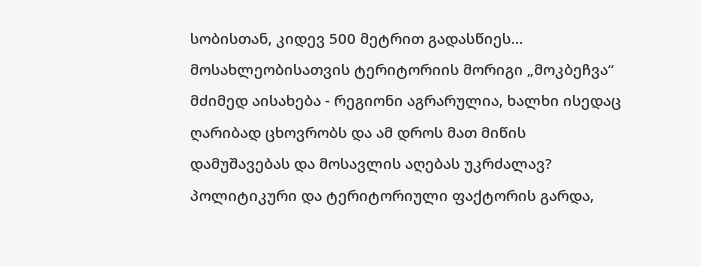სობისთან, კიდევ 500 მეტრით გადასწიეს... მოსახლეობისათვის ტერიტორიის მორიგი „მოკბეჩვა“ მძიმედ აისახება - რეგიონი აგრარულია, ხალხი ისედაც ღარიბად ცხოვრობს და ამ დროს მათ მიწის დამუშავებას და მოსავლის აღებას უკრძალავ? პოლიტიკური და ტერიტორიული ფაქტორის გარდა,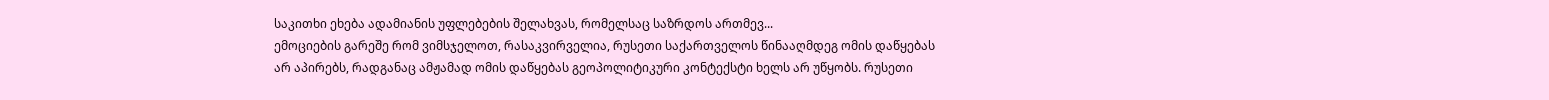საკითხი ეხება ადამიანის უფლებების შელახვას, რომელსაც საზრდოს ართმევ...
ემოციების გარეშე რომ ვიმსჯელოთ, რასაკვირველია, რუსეთი საქართველოს წინააღმდეგ ომის დაწყებას არ აპირებს, რადგანაც ამჟამად ომის დაწყებას გეოპოლიტიკური კონტექსტი ხელს არ უწყობს. რუსეთი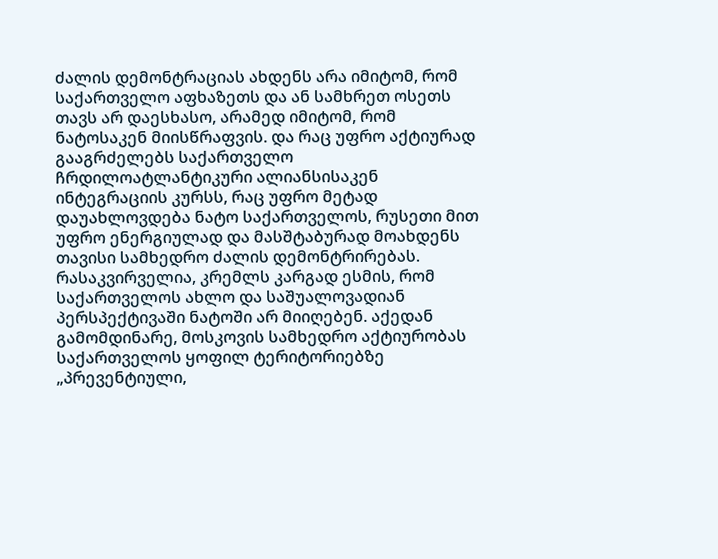ძალის დემონტრაციას ახდენს არა იმიტომ, რომ საქართველო აფხაზეთს და ან სამხრეთ ოსეთს თავს არ დაესხასო, არამედ იმიტომ, რომ ნატოსაკენ მიისწრაფვის. და რაც უფრო აქტიურად გააგრძელებს საქართველო ჩრდილოატლანტიკური ალიანსისაკენ ინტეგრაციის კურსს, რაც უფრო მეტად დაუახლოვდება ნატო საქართველოს, რუსეთი მით უფრო ენერგიულად და მასშტაბურად მოახდენს თავისი სამხედრო ძალის დემონტრირებას.
რასაკვირველია, კრემლს კარგად ესმის, რომ საქართველოს ახლო და საშუალოვადიან პერსპექტივაში ნატოში არ მიიღებენ. აქედან გამომდინარე, მოსკოვის სამხედრო აქტიურობას საქართველოს ყოფილ ტერიტორიებზე „პრევენტიული,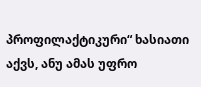პროფილაქტიკური“ ხასიათი აქვს, ანუ ამას უფრო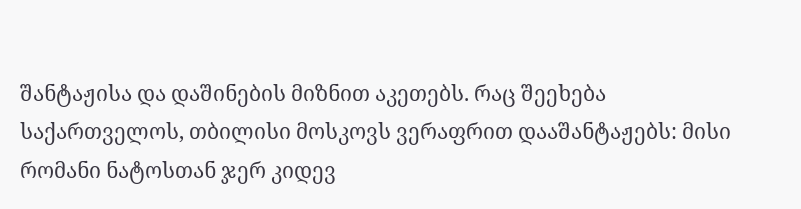შანტაჟისა და დაშინების მიზნით აკეთებს. რაც შეეხება საქართველოს, თბილისი მოსკოვს ვერაფრით დააშანტაჟებს: მისი რომანი ნატოსთან ჯერ კიდევ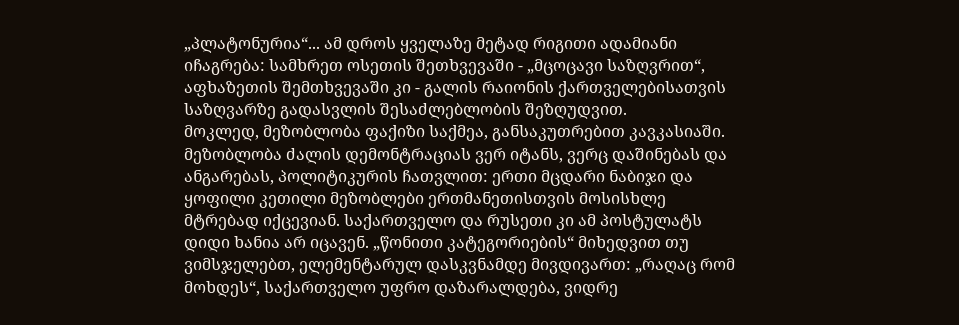„პლატონურია“... ამ დროს ყველაზე მეტად რიგითი ადამიანი იჩაგრება: სამხრეთ ოსეთის შეთხვევაში - „მცოცავი საზღვრით“, აფხაზეთის შემთხვევაში კი - გალის რაიონის ქართველებისათვის საზღვარზე გადასვლის შესაძლებლობის შეზღუდვით.
მოკლედ, მეზობლობა ფაქიზი საქმეა, განსაკუთრებით კავკასიაში. მეზობლობა ძალის დემონტრაციას ვერ იტანს, ვერც დაშინებას და ანგარებას, პოლიტიკურის ჩათვლით: ერთი მცდარი ნაბიჯი და ყოფილი კეთილი მეზობლები ერთმანეთისთვის მოსისხლე მტრებად იქცევიან. საქართველო და რუსეთი კი ამ პოსტულატს დიდი ხანია არ იცავენ. „წონითი კატეგორიების“ მიხედვით თუ ვიმსჯელებთ, ელემენტარულ დასკვნამდე მივდივართ: „რაღაც რომ მოხდეს“, საქართველო უფრო დაზარალდება, ვიდრე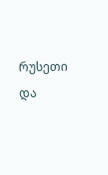რუსეთი და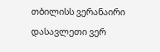თბილისს ვერანაირი დასავლეთი ვერ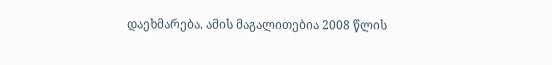დაეხმარება. ამის მაგალითებია 2008 წლის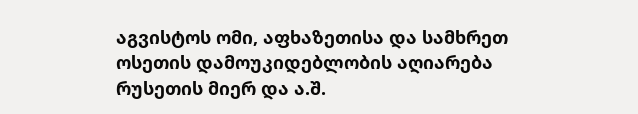აგვისტოს ომი, აფხაზეთისა და სამხრეთ ოსეთის დამოუკიდებლობის აღიარება რუსეთის მიერ და ა.შ.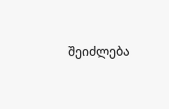შეიძლება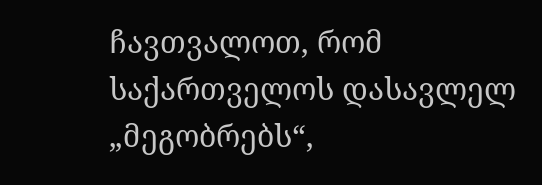ჩავთვალოთ, რომ საქართველოს დასავლელ „მეგობრებს“,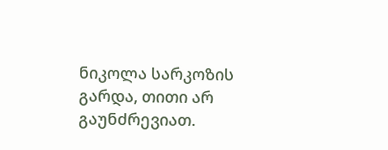ნიკოლა სარკოზის გარდა, თითი არ გაუნძრევიათ.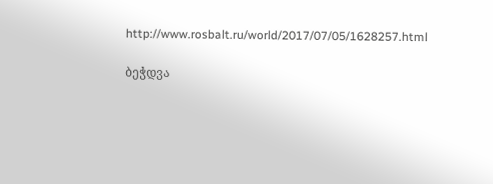http://www.rosbalt.ru/world/2017/07/05/1628257.html

ბეჭდვა